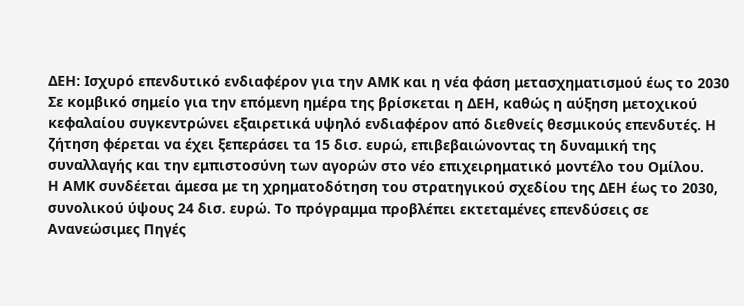ΔΕΗ: Ισχυρό επενδυτικό ενδιαφέρον για την ΑΜΚ και η νέα φάση μετασχηματισμού έως το 2030
Σε κομβικό σημείο για την επόμενη ημέρα της βρίσκεται η ΔΕΗ, καθώς η αύξηση μετοχικού κεφαλαίου συγκεντρώνει εξαιρετικά υψηλό ενδιαφέρον από διεθνείς θεσμικούς επενδυτές. Η ζήτηση φέρεται να έχει ξεπεράσει τα 15 δισ. ευρώ, επιβεβαιώνοντας τη δυναμική της συναλλαγής και την εμπιστοσύνη των αγορών στο νέο επιχειρηματικό μοντέλο του Ομίλου.
Η ΑΜΚ συνδέεται άμεσα με τη χρηματοδότηση του στρατηγικού σχεδίου της ΔΕΗ έως το 2030, συνολικού ύψους 24 δισ. ευρώ. Το πρόγραμμα προβλέπει εκτεταμένες επενδύσεις σε Ανανεώσιμες Πηγές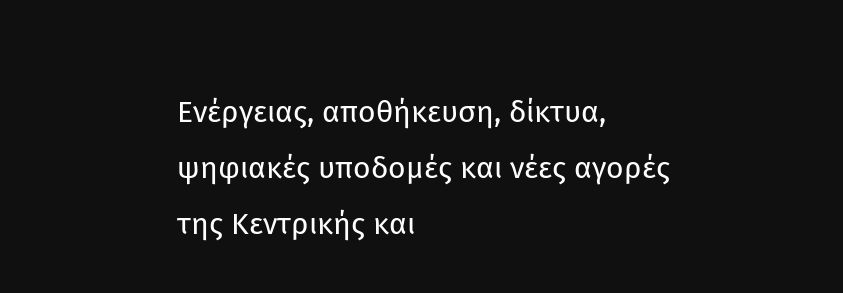Ενέργειας, αποθήκευση, δίκτυα, ψηφιακές υποδομές και νέες αγορές της Κεντρικής και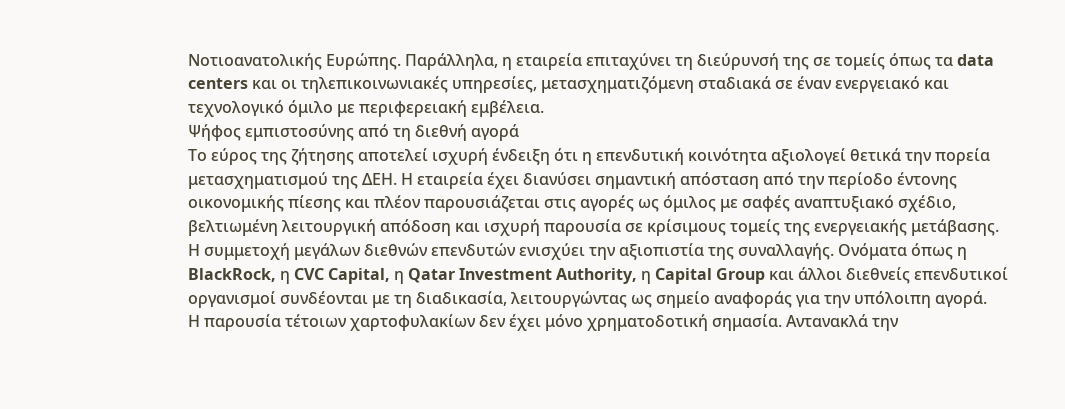Νοτιοανατολικής Ευρώπης. Παράλληλα, η εταιρεία επιταχύνει τη διεύρυνσή της σε τομείς όπως τα data centers και οι τηλεπικοινωνιακές υπηρεσίες, μετασχηματιζόμενη σταδιακά σε έναν ενεργειακό και τεχνολογικό όμιλο με περιφερειακή εμβέλεια.
Ψήφος εμπιστοσύνης από τη διεθνή αγορά
Το εύρος της ζήτησης αποτελεί ισχυρή ένδειξη ότι η επενδυτική κοινότητα αξιολογεί θετικά την πορεία μετασχηματισμού της ΔΕΗ. Η εταιρεία έχει διανύσει σημαντική απόσταση από την περίοδο έντονης οικονομικής πίεσης και πλέον παρουσιάζεται στις αγορές ως όμιλος με σαφές αναπτυξιακό σχέδιο, βελτιωμένη λειτουργική απόδοση και ισχυρή παρουσία σε κρίσιμους τομείς της ενεργειακής μετάβασης.
Η συμμετοχή μεγάλων διεθνών επενδυτών ενισχύει την αξιοπιστία της συναλλαγής. Ονόματα όπως η BlackRock, η CVC Capital, η Qatar Investment Authority, η Capital Group και άλλοι διεθνείς επενδυτικοί οργανισμοί συνδέονται με τη διαδικασία, λειτουργώντας ως σημείο αναφοράς για την υπόλοιπη αγορά.
Η παρουσία τέτοιων χαρτοφυλακίων δεν έχει μόνο χρηματοδοτική σημασία. Αντανακλά την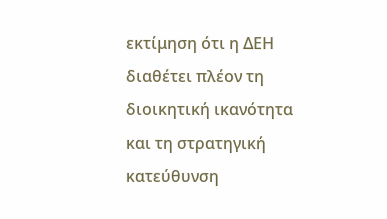εκτίμηση ότι η ΔΕΗ διαθέτει πλέον τη διοικητική ικανότητα και τη στρατηγική κατεύθυνση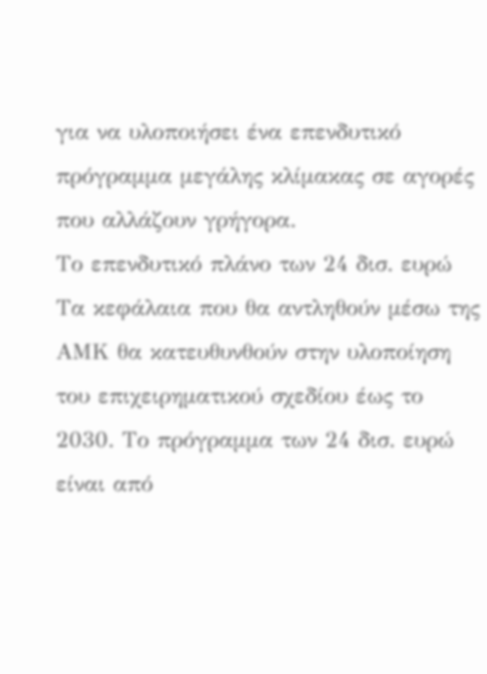για να υλοποιήσει ένα επενδυτικό πρόγραμμα μεγάλης κλίμακας σε αγορές που αλλάζουν γρήγορα.
Το επενδυτικό πλάνο των 24 δισ. ευρώ
Τα κεφάλαια που θα αντληθούν μέσω της ΑΜΚ θα κατευθυνθούν στην υλοποίηση του επιχειρηματικού σχεδίου έως το 2030. Το πρόγραμμα των 24 δισ. ευρώ είναι από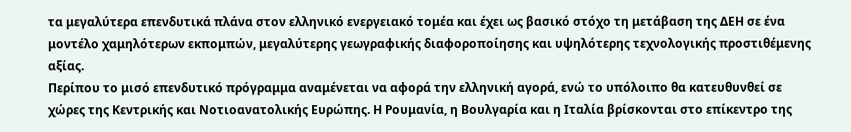τα μεγαλύτερα επενδυτικά πλάνα στον ελληνικό ενεργειακό τομέα και έχει ως βασικό στόχο τη μετάβαση της ΔΕΗ σε ένα μοντέλο χαμηλότερων εκπομπών, μεγαλύτερης γεωγραφικής διαφοροποίησης και υψηλότερης τεχνολογικής προστιθέμενης αξίας.
Περίπου το μισό επενδυτικό πρόγραμμα αναμένεται να αφορά την ελληνική αγορά, ενώ το υπόλοιπο θα κατευθυνθεί σε χώρες της Κεντρικής και Νοτιοανατολικής Ευρώπης. Η Ρουμανία, η Βουλγαρία και η Ιταλία βρίσκονται στο επίκεντρο της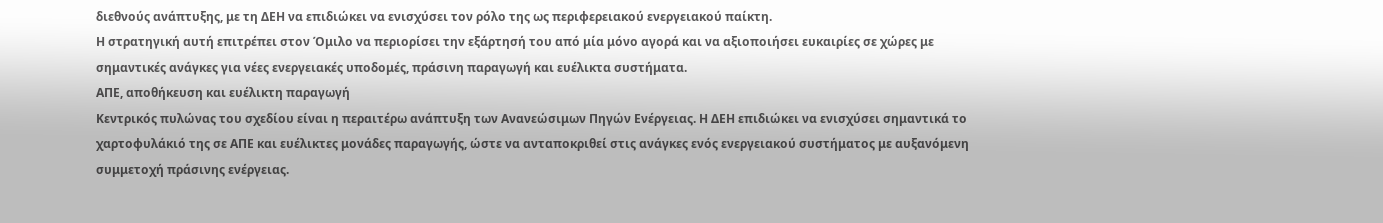διεθνούς ανάπτυξης, με τη ΔΕΗ να επιδιώκει να ενισχύσει τον ρόλο της ως περιφερειακού ενεργειακού παίκτη.
Η στρατηγική αυτή επιτρέπει στον Όμιλο να περιορίσει την εξάρτησή του από μία μόνο αγορά και να αξιοποιήσει ευκαιρίες σε χώρες με σημαντικές ανάγκες για νέες ενεργειακές υποδομές, πράσινη παραγωγή και ευέλικτα συστήματα.
ΑΠΕ, αποθήκευση και ευέλικτη παραγωγή
Κεντρικός πυλώνας του σχεδίου είναι η περαιτέρω ανάπτυξη των Ανανεώσιμων Πηγών Ενέργειας. Η ΔΕΗ επιδιώκει να ενισχύσει σημαντικά το χαρτοφυλάκιό της σε ΑΠΕ και ευέλικτες μονάδες παραγωγής, ώστε να ανταποκριθεί στις ανάγκες ενός ενεργειακού συστήματος με αυξανόμενη συμμετοχή πράσινης ενέργειας.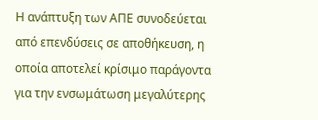Η ανάπτυξη των ΑΠΕ συνοδεύεται από επενδύσεις σε αποθήκευση, η οποία αποτελεί κρίσιμο παράγοντα για την ενσωμάτωση μεγαλύτερης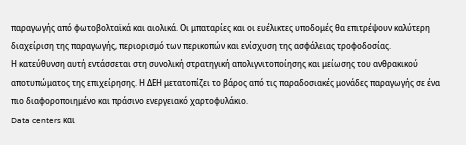παραγωγής από φωτοβολταϊκά και αιολικά. Οι μπαταρίες και οι ευέλικτες υποδομές θα επιτρέψουν καλύτερη διαχείριση της παραγωγής, περιορισμό των περικοπών και ενίσχυση της ασφάλειας τροφοδοσίας.
Η κατεύθυνση αυτή εντάσσεται στη συνολική στρατηγική απολιγνιτοποίησης και μείωσης του ανθρακικού αποτυπώματος της επιχείρησης. Η ΔΕΗ μετατοπίζει το βάρος από τις παραδοσιακές μονάδες παραγωγής σε ένα πιο διαφοροποιημένο και πράσινο ενεργειακό χαρτοφυλάκιο.
Data centers και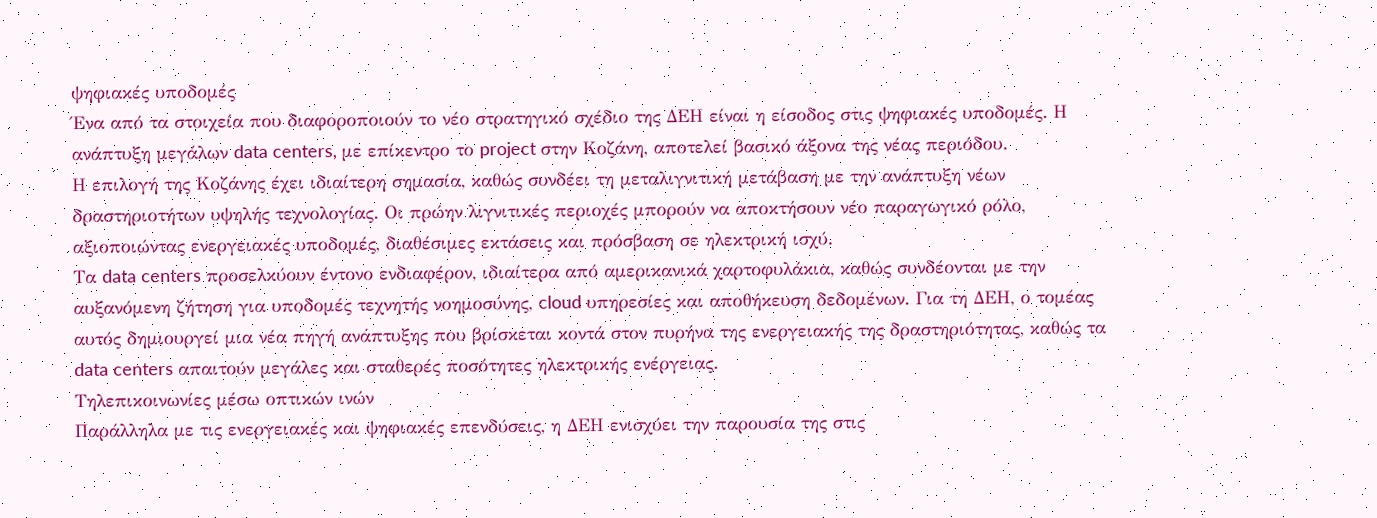ψηφιακές υποδομές
Ένα από τα στοιχεία που διαφοροποιούν το νέο στρατηγικό σχέδιο της ΔΕΗ είναι η είσοδος στις ψηφιακές υποδομές. Η ανάπτυξη μεγάλων data centers, με επίκεντρο το project στην Κοζάνη, αποτελεί βασικό άξονα της νέας περιόδου.
Η επιλογή της Κοζάνης έχει ιδιαίτερη σημασία, καθώς συνδέει τη μεταλιγνιτική μετάβαση με την ανάπτυξη νέων δραστηριοτήτων υψηλής τεχνολογίας. Οι πρώην λιγνιτικές περιοχές μπορούν να αποκτήσουν νέο παραγωγικό ρόλο, αξιοποιώντας ενεργειακές υποδομές, διαθέσιμες εκτάσεις και πρόσβαση σε ηλεκτρική ισχύ.
Τα data centers προσελκύουν έντονο ενδιαφέρον, ιδιαίτερα από αμερικανικά χαρτοφυλάκια, καθώς συνδέονται με την αυξανόμενη ζήτηση για υποδομές τεχνητής νοημοσύνης, cloud υπηρεσίες και αποθήκευση δεδομένων. Για τη ΔΕΗ, ο τομέας αυτός δημιουργεί μια νέα πηγή ανάπτυξης που βρίσκεται κοντά στον πυρήνα της ενεργειακής της δραστηριότητας, καθώς τα data centers απαιτούν μεγάλες και σταθερές ποσότητες ηλεκτρικής ενέργειας.
Τηλεπικοινωνίες μέσω οπτικών ινών
Παράλληλα με τις ενεργειακές και ψηφιακές επενδύσεις, η ΔΕΗ ενισχύει την παρουσία της στις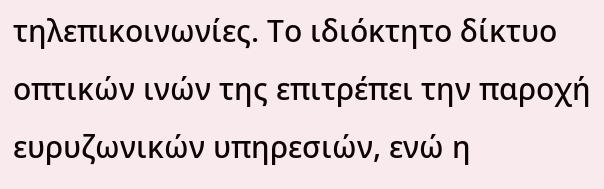τηλεπικοινωνίες. Το ιδιόκτητο δίκτυο οπτικών ινών της επιτρέπει την παροχή ευρυζωνικών υπηρεσιών, ενώ η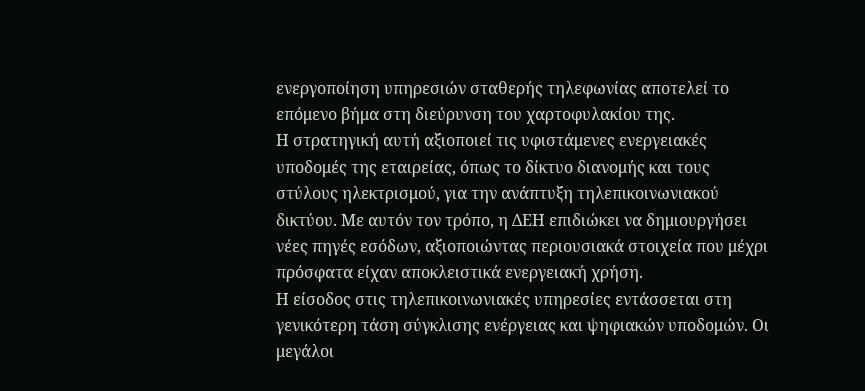ενεργοποίηση υπηρεσιών σταθερής τηλεφωνίας αποτελεί το επόμενο βήμα στη διεύρυνση του χαρτοφυλακίου της.
Η στρατηγική αυτή αξιοποιεί τις υφιστάμενες ενεργειακές υποδομές της εταιρείας, όπως το δίκτυο διανομής και τους στύλους ηλεκτρισμού, για την ανάπτυξη τηλεπικοινωνιακού δικτύου. Με αυτόν τον τρόπο, η ΔΕΗ επιδιώκει να δημιουργήσει νέες πηγές εσόδων, αξιοποιώντας περιουσιακά στοιχεία που μέχρι πρόσφατα είχαν αποκλειστικά ενεργειακή χρήση.
Η είσοδος στις τηλεπικοινωνιακές υπηρεσίες εντάσσεται στη γενικότερη τάση σύγκλισης ενέργειας και ψηφιακών υποδομών. Οι μεγάλοι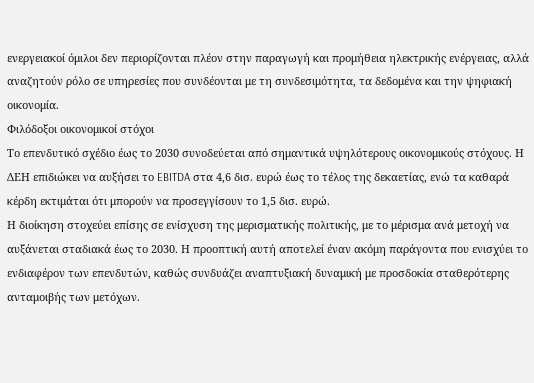ενεργειακοί όμιλοι δεν περιορίζονται πλέον στην παραγωγή και προμήθεια ηλεκτρικής ενέργειας, αλλά αναζητούν ρόλο σε υπηρεσίες που συνδέονται με τη συνδεσιμότητα, τα δεδομένα και την ψηφιακή οικονομία.
Φιλόδοξοι οικονομικοί στόχοι
Το επενδυτικό σχέδιο έως το 2030 συνοδεύεται από σημαντικά υψηλότερους οικονομικούς στόχους. Η ΔΕΗ επιδιώκει να αυξήσει το EBITDA στα 4,6 δισ. ευρώ έως το τέλος της δεκαετίας, ενώ τα καθαρά κέρδη εκτιμάται ότι μπορούν να προσεγγίσουν το 1,5 δισ. ευρώ.
Η διοίκηση στοχεύει επίσης σε ενίσχυση της μερισματικής πολιτικής, με το μέρισμα ανά μετοχή να αυξάνεται σταδιακά έως το 2030. Η προοπτική αυτή αποτελεί έναν ακόμη παράγοντα που ενισχύει το ενδιαφέρον των επενδυτών, καθώς συνδυάζει αναπτυξιακή δυναμική με προσδοκία σταθερότερης ανταμοιβής των μετόχων.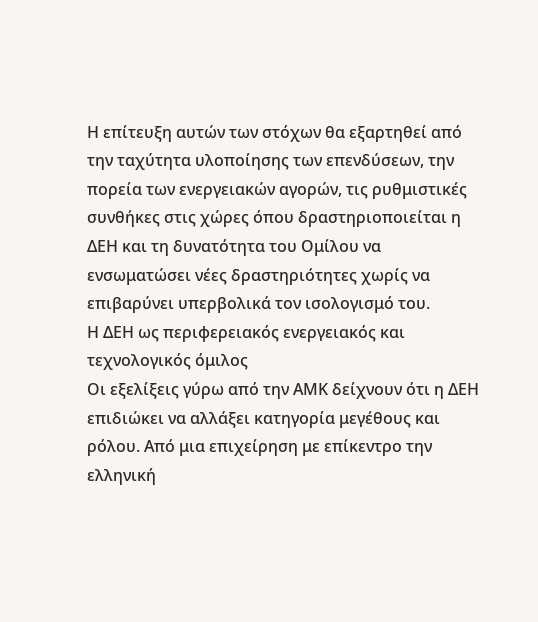Η επίτευξη αυτών των στόχων θα εξαρτηθεί από την ταχύτητα υλοποίησης των επενδύσεων, την πορεία των ενεργειακών αγορών, τις ρυθμιστικές συνθήκες στις χώρες όπου δραστηριοποιείται η ΔΕΗ και τη δυνατότητα του Ομίλου να ενσωματώσει νέες δραστηριότητες χωρίς να επιβαρύνει υπερβολικά τον ισολογισμό του.
Η ΔΕΗ ως περιφερειακός ενεργειακός και τεχνολογικός όμιλος
Οι εξελίξεις γύρω από την ΑΜΚ δείχνουν ότι η ΔΕΗ επιδιώκει να αλλάξει κατηγορία μεγέθους και ρόλου. Από μια επιχείρηση με επίκεντρο την ελληνική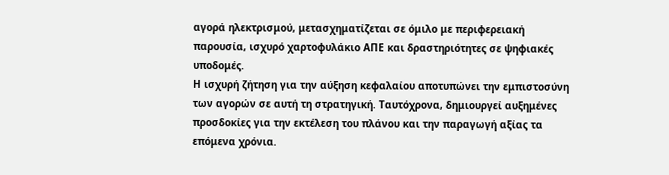αγορά ηλεκτρισμού, μετασχηματίζεται σε όμιλο με περιφερειακή παρουσία, ισχυρό χαρτοφυλάκιο ΑΠΕ και δραστηριότητες σε ψηφιακές υποδομές.
Η ισχυρή ζήτηση για την αύξηση κεφαλαίου αποτυπώνει την εμπιστοσύνη των αγορών σε αυτή τη στρατηγική. Ταυτόχρονα, δημιουργεί αυξημένες προσδοκίες για την εκτέλεση του πλάνου και την παραγωγή αξίας τα επόμενα χρόνια.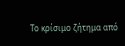Το κρίσιμο ζήτημα από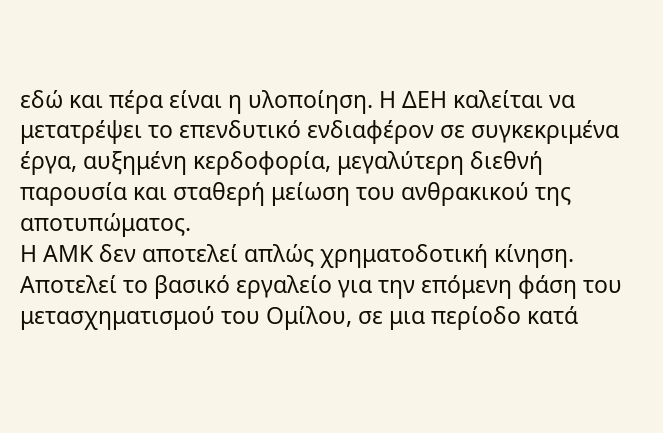εδώ και πέρα είναι η υλοποίηση. Η ΔΕΗ καλείται να μετατρέψει το επενδυτικό ενδιαφέρον σε συγκεκριμένα έργα, αυξημένη κερδοφορία, μεγαλύτερη διεθνή παρουσία και σταθερή μείωση του ανθρακικού της αποτυπώματος.
Η ΑΜΚ δεν αποτελεί απλώς χρηματοδοτική κίνηση. Αποτελεί το βασικό εργαλείο για την επόμενη φάση του μετασχηματισμού του Ομίλου, σε μια περίοδο κατά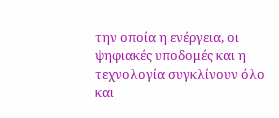την οποία η ενέργεια, οι ψηφιακές υποδομές και η τεχνολογία συγκλίνουν όλο και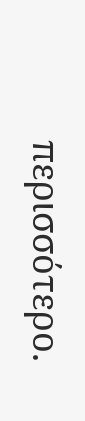περισσότερο.